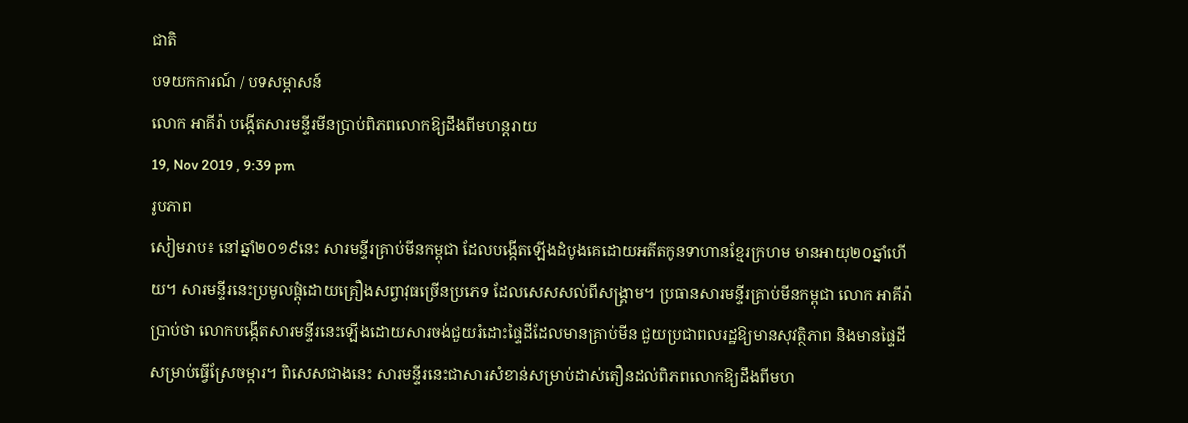ជាតិ
បទយកការណ៍ / បទសម្ភាសន៍
លោក អាគីរ៉ា បង្កើតសារមន្ទីរមីនប្រាប់ពិភពលោកឱ្យដឹងពីមហន្ដរាយ
19, Nov 2019 , 9:39 pm
រូបភាព
សៀមរាប៖ នៅឆ្នាំ២០១៩នេះ សារមន្ទីរគ្រាប់មីនកម្ពុជា ដែលបង្កើតឡើងដំបូងគេដោយអតីតកូនទាហានខ្មែរក្រហម មានអាយុ២០ឆ្នាំហើយ។ សារមន្ទីរនេះប្រមូលផ្តុំដោយគ្រឿងសព្វាវុធច្រើនប្រភេទ ដែលសេសសល់ពីសង្គ្រាម។ ប្រធានសារមន្ទីរគ្រាប់មីនកម្ពុជា លោក អាគីរ៉ា ប្រាប់ថា លោកបង្កើតសារមន្ទីរនេះឡើងដោយសារចង់ជួយរំដោះផ្ទៃដីដែលមានគ្រាប់មីន ជួយប្រជាពលរដ្ឋឱ្យមានសុវត្ថិភាព និងមានផ្ទៃដីសម្រាប់ធ្វើស្រែចម្ការ។ ពិសេសជាងនេះ សារមន្ទីរនេះជាសារសំខាន់សម្រាប់ដាស់តឿនដល់ពិភពលោកឱ្យដឹងពីមហ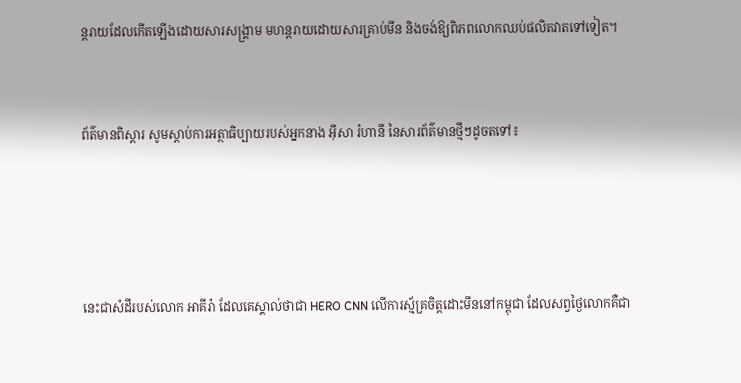ន្តរាយដែលកើតឡើងដោយសារសង្គ្រាម មហន្តរាយដោយសារគ្រាប់មីន និងចង់ឱ្យពិភពលោកឈប់ផលិតវាតទៅទៀត។


ព័ត៌មានពិស្ដារ សូមស្ដាប់ការអត្ថាធិប្បាយរបស់អ្នកនាង អ៊ីសា រ៉ហានី នៃសារព័ត៌មានថ្មីៗដូចតទៅ៖




នេះជាសំដីរបស់លោក អាគីរ៉ា ដែលគេស្គាល់ថាជា HERO CNN លើការស្ម័គ្រចិត្តដោះមីននៅកម្ពុជា ដែលសព្វថ្ងៃលោកគឺជា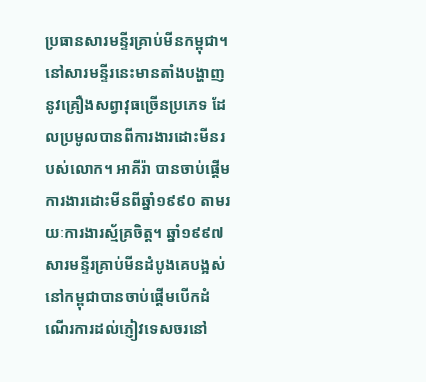ប្រធានសារមន្ទីរគ្រាប់មីនកម្ពុជា។ នៅសារមន្ទីរនេះមានតាំងបង្ហាញនូវគ្រឿងសព្វាវុធច្រើនប្រភេទ ដែលប្រមូលបានពីការងារដោះមីនរបស់លោក។ អាគីរ៉ា បានចាប់ផ្តើមការងារដោះមីនពីឆ្នាំ១៩៩០ តាមរយៈការងារស្ម័គ្រចិត្ត។ ឆ្នាំ១៩៩៧ សារមន្ទីរគ្រាប់មីនដំបូងគេបង្អស់នៅកម្ពុជាបានចាប់ផ្តើមបើកដំណើរការដល់ភ្ញៀវទេសចរនៅ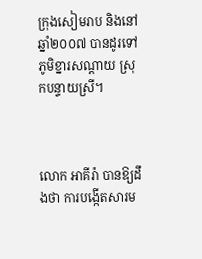ក្រុងសៀមរាប និងនៅឆ្នាំ២០០៧ បានដូរទៅភូមិខ្នារសណ្ដាយ ស្រុកបន្ទាយស្រី។



លោក អាគីរ៉ា បានឱ្យដឹងថា ការបង្កើតសារម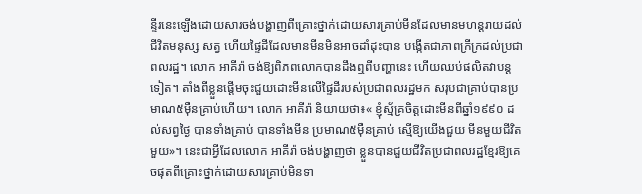ន្ទីរនេះឡើងដោយសារចង់បង្ហាញពីគ្រោះថ្នាក់ដោយសារគ្រាប់មីនដែលមានមហន្តរាយដល់ជីវិតមនុស្ស សត្វ ហើយផ្ទៃដីដែលមានមីនមិនអាចដាំដុះបាន បង្កើតជាភាពក្រីក្រដល់ប្រជាពលរដ្ឋ។ លោក អាគីរ៉ា ចង់ឱ្យពិភពលោកបានដឹងឮពីបញ្ហានេះ ហើយឈប់ផលិតវាបន្តទៀត។ តាំងពីខ្លួនផ្តើមចុះជួយដោះមីនលើផ្ទៃដីរបស់ប្រជាពលរដ្ឋមក សរុបជាគ្រាប់បានប្រមាណ៥ម៉ឺនគ្រាប់ហើយ។ លោក អាគីរ៉ា និយាយថា៖« ខ្ញុំស្ម័គ្រចិត្តដោះមីនពីឆ្នាំ១៩៩០ ដល់សព្វថ្ងៃ បានទាំងគ្រាប់ បានទាំងមីន ប្រមាណ៥ម៉ឺនគ្រាប់ ស្មើឱ្យយើងជួយ មីនមួយជីវិតមួយ»។ នេះជាអ្វីដែលលោក អាគីរ៉ា ចង់បង្ហាញថា ខ្លួនបានជួយជីវិតប្រជាពលរដ្ឋខ្មែរឱ្យគេចផុតពីគ្រោះថ្នាក់ដោយសារគ្រាប់មិនទា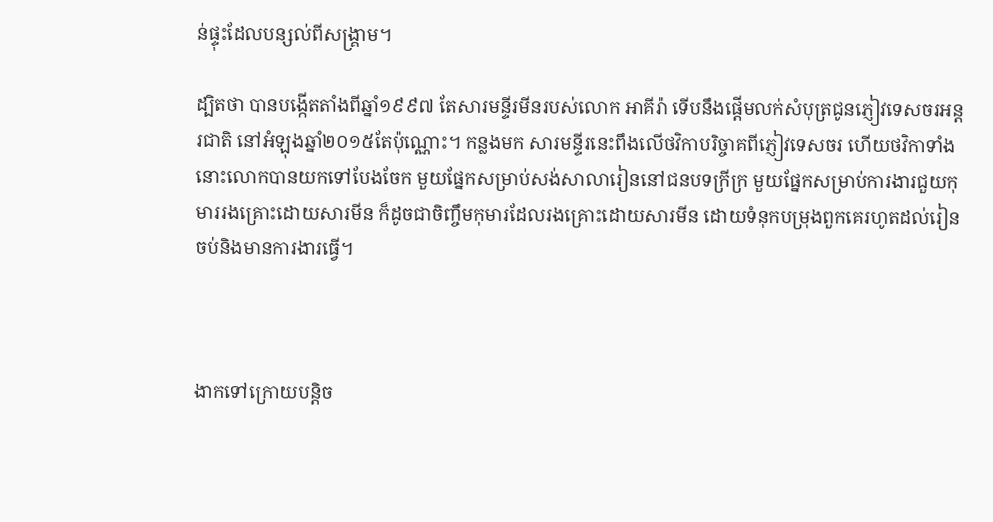ន់ផ្ទុះដែលបន្សល់ពីសង្គ្រាម។

ដ្បិតថា បានបង្កើតតាំងពីឆ្នាំ១៩៩៧ តែសារមន្ទីរមីនរបស់លោក អាគីរ៉ា ទើបនឹងផ្តើមលក់សំបុត្រជូនភ្ញៀវទេសចរអន្ដរជាតិ នៅអំឡុងឆ្នាំ២០១៥តែប៉ុណ្ណោះ។ កន្លងមក សារមន្ទីរនេះពឹងលើថវិកាបរិច្ចាគពីភ្ញៀវទេសចរ ហើយថវិកាទាំងនោះលោកបានយកទៅបែងចែក មួយផ្នែកសម្រាប់សង់សាលារៀននៅជនបទក្រីក្រ មួយផ្នែកសម្រាប់ការងារជួយកុមាររងគ្រោះដោយសារមីន ក៏ដូចជាចិញ្ចឹមកុមារដែលរងគ្រោះដោយសារមីន ដោយទំនុកបម្រុងពួកគេរហូតដល់រៀនចប់និងមានការងារធ្វើ។



ងាកទៅក្រោយបន្ដិច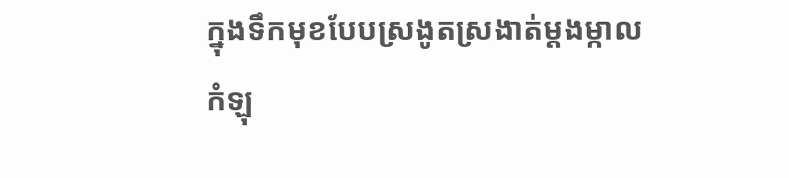ក្នុងទឹកមុខបែបស្រងូតស្រងាត់ម្ដងម្កាលកំឡុ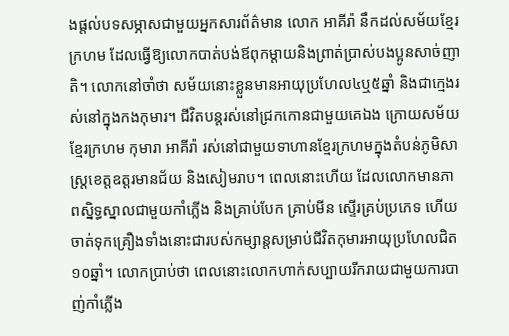ងផ្តល់បទសម្ភាសជាមួយអ្នកសារព័ត៌មាន លោក អាគីរ៉ា នឹកដល់សម័យខ្មែរក្រហម ដែលធ្វើឱ្យលោកបាត់បង់ឪពុកម្ដាយនិងព្រាត់ប្រាស់បងប្អូនសាច់ញាតិ។ លោកនៅចាំថា សម័យនោះខ្លួនមានអាយុប្រហែល៤ឬ៥ឆ្នាំ និងជាក្មេងរស់នៅក្នុងកងកុមារ។ ជីវិតបន្តរស់នៅជ្រកកោនជាមួយគេឯង ក្រោយសម័យខ្មែរក្រហម កុមារា អាគីរ៉ា រស់នៅជាមួយទាហានខ្មែរក្រហមក្នុងតំបន់ភូមិសាស្ដ្រខេត្តឧត្តរមានជ័យ និងសៀមរាប។ ពេលនោះហើយ ដែលលោកមានភាពស្និទ្ធស្នាលជាមួយកាំភ្លើង និងគ្រាប់បែក គ្រាប់មីន ស្ទើរគ្រប់ប្រភេទ ហើយចាត់ទុកគ្រឿងទាំងនោះជារបស់កម្សាន្តសម្រាប់ជីវិតកុមារអាយុប្រហែលជិត១០ឆ្នាំ។ លោកប្រាប់ថា ពេលនោះលោកហាក់សប្បាយរីករាយជាមួយការបាញ់កាំភ្លើង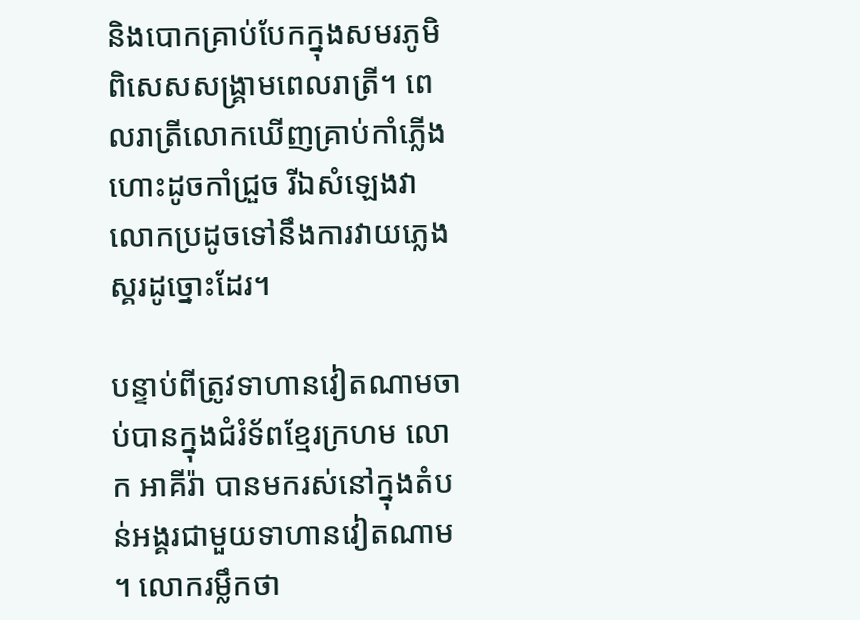និងបោកគ្រាប់បែកក្នុងសមរភូមិ ពិសេសសង្គ្រាមពេលរាត្រី។ ពេលរាត្រីលោកឃើញគ្រាប់កាំភ្លើងហោះដូចកាំជ្រួច រីឯសំឡេងវា លោកប្រដូចទៅនឹងការវាយភ្លេងស្គរដូច្នោះដែរ។

បន្ទាប់ពីត្រូវទាហានវៀតណាមចាប់បានក្នុងជំរំទ័ពខ្មែរក្រហម លោក អាគីរ៉ា បានមករស់នៅក្នុងតំបន់អង្គរជាមួយទាហានវៀតណាម។ លោករម្លឹកថា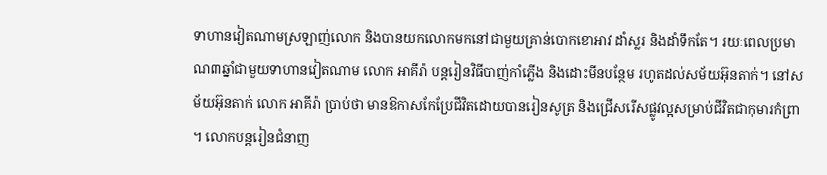ទាហានវៀតណាមស្រឡាញ់លោក និងបានយកលោកមកនៅជាមួយគ្រាន់បោកខោអាវ ដាំស្លរ និងដាំទឹកតែ។ រយៈពេលប្រមាណ៣ឆ្នាំជាមួយទាហានវៀតណាម លោក អាគីរ៉ា បន្តរៀនវិធីបាញ់កាំភ្លើង និងដោះមីនបន្ថែម រហូតដល់សម័យអ៊ុនតាក់។ នៅសម័យអ៊ុនតាក់ លោក អាគីរ៉ា ប្រាប់ថា មានឱកាសកែប្រែជីវិតដោយបានរៀនសូត្រ និងជ្រើសរើសផ្លូវល្អសម្រាប់ជីវិតជាកុមារកំព្រា។ លោកបន្តរៀនជំនាញ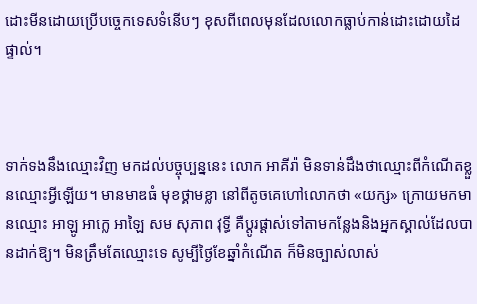ដោះមីនដោយប្រើបច្ចេកទេសទំនើបៗ ខុសពីពេលមុនដែលលោកធ្លាប់កាន់ដោះដោយដៃផ្ទាល់។



ទាក់ទងនឹងឈ្មោះវិញ មកដល់បច្ចុប្បន្ននេះ លោក អាគីរ៉ា មិនទាន់ដឹងថាឈ្មោះពីកំណើតខ្លួនឈ្មោះអ្វីឡើយ។ មានមាឌធំ មុខថ្គាមខ្លា នៅពីតូចគេហៅលោកថា «យក្ស» ក្រោយមកមានឈ្មោះ អាឡូ អាក្លេ អាឡៃ សម សុភាព វុទ្ធី គឺប្ដូរផ្ដាស់ទៅតាមកន្លែងនិងអ្នកស្គាល់ដែលបានដាក់ឱ្យ។ មិនត្រឹមតែឈ្មោះទេ សូម្បីថ្ងៃខែឆ្នាំកំណើត ក៏មិនច្បាស់លាស់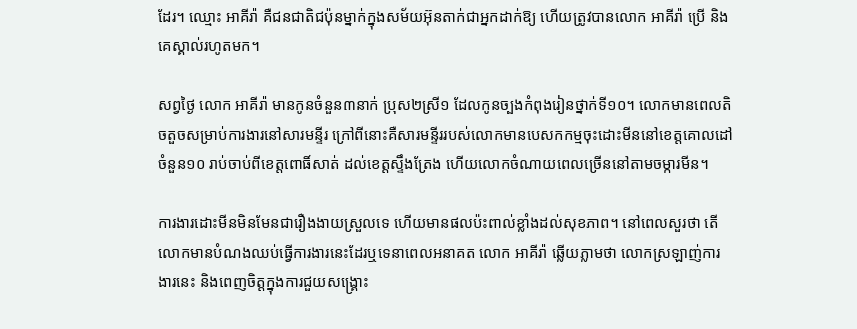ដែរ។ ឈ្មោះ អាគីរ៉ា គឺជនជាតិជប៉ុនម្នាក់ក្នុងសម័យអ៊ុនតាក់ជាអ្នកដាក់ឱ្យ ហើយត្រូវបានលោក អាគីរ៉ា ប្រើ និងគេស្គាល់រហូតមក។

សព្វថ្ងៃ លោក អាគីរ៉ា មានកូនចំនួន៣នាក់ ប្រុស២ស្រី១ ដែលកូនច្បងកំពុងរៀនថ្នាក់ទី១០។ លោកមានពេលតិចតួចសម្រាប់ការងារនៅសារមន្ទីរ ក្រៅពីនោះគឺសារមន្ទីររបស់លោកមានបេសកកម្មចុះដោះមីននៅខេត្តគោលដៅចំនួន១០ រាប់ចាប់ពីខេត្តពោធិ៍សាត់ ដល់ខេត្តស្ទឹងត្រែង ហើយលោកចំណាយពេលច្រើននៅតាមចម្ការមីន។

ការងារដោះមីនមិនមែនជារឿងងាយស្រួលទេ ហើយមានផលប៉ះពាល់ខ្លាំងដល់សុខភាព។ នៅពេលសួរថា តើលោកមានបំណងឈប់ធ្វើការងារនេះដែរឬទេនាពេលអនាគត លោក អាគីរ៉ា ឆ្លើយភ្លាមថា លោកស្រឡាញ់ការងារនេះ និងពេញចិត្តក្នុងការជួយសង្គ្រោះ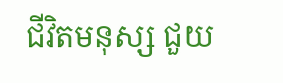ជីវិតមនុស្ស ជួយ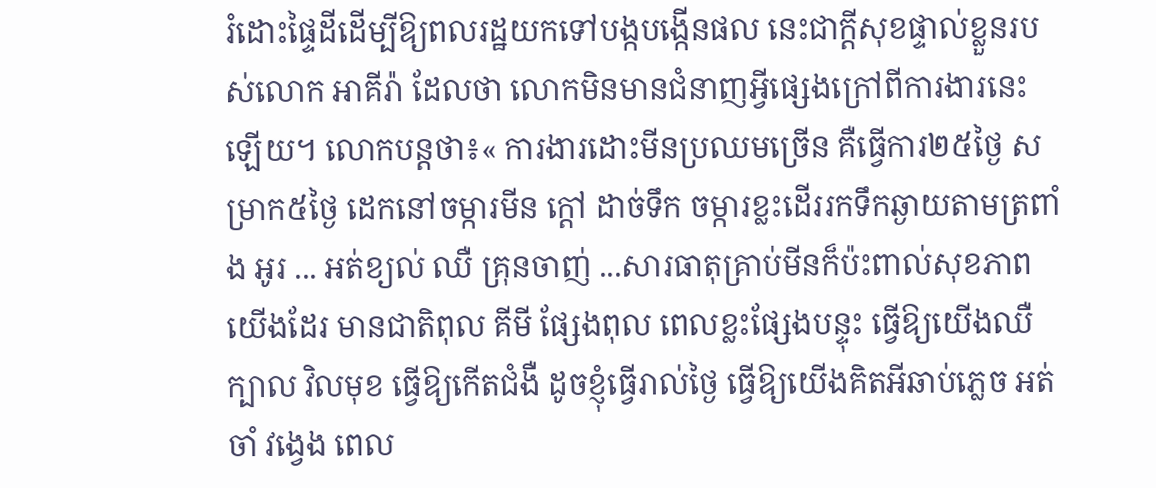រំដោះផ្ទៃដីដើម្បីឱ្យពលរដ្ឋយកទៅបង្កបង្កើនផល នេះជាក្ដីសុខផ្ទាល់ខ្លួនរបស់លោក អាគីរ៉ា ដែលថា លោកមិនមានជំនាញអ្វីផ្សេងក្រៅពីការងារនេះឡើយ។ លោកបន្តថា៖« ការងារដោះមីនប្រឈមច្រើន គឺធ្វើការ២៥ថ្ងៃ សម្រាក៥ថ្ងៃ ដេកនៅចម្ការមីន ក្ដៅ ដាច់ទឹក ចម្ការខ្លះដើររកទឹកឆ្ងាយតាមត្រពាំង អូរ ... អត់ខ្យល់ ឈឺ គ្រុនចាញ់ ...សារធាតុគ្រាប់មីនក៏ប៉ះពាល់សុខភាពយើងដែរ មានជាតិពុល គីមី ផ្សែងពុល ពេលខ្លះផ្សែងបន្ទុះ ធ្វើឱ្យយើងឈឺក្បាល វិលមុខ ធ្វើឱ្យកើតជំងឺ ដូចខ្ញុំធ្វើរាល់ថ្ងៃ ធ្វើឱ្យយើងគិតអីឆាប់ភ្លេច អត់ចាំ វង្វេង ពេល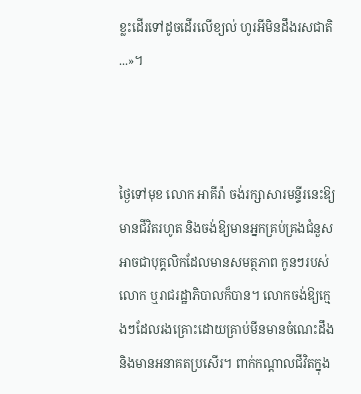ខ្លះដើរទៅដូចដើរលើខ្យល់ ហូរអីមិនដឹងរសជាតិ...»។



ថ្ងៃទៅមុខ លោក អាគីរ៉ា ចង់រក្សាសារមន្ទីរនេះឱ្យមានជីវិតរហូត និងចង់ឱ្យមានអ្នកគ្រប់គ្រងជំនួស អាចជាបុគ្គលិកដែលមានសមត្ថភាព កូនៗរបស់លោក ឬរាជរដ្ឋាភិបាលក៏បាន។ លោកចង់ឱ្យក្មេងៗដែលរងគ្រោះដោយគ្រាប់មីនមានចំណេះដឹង និងមានអនាគតប្រសើរ។ ពាក់កណ្ដាលជីវិតក្នុង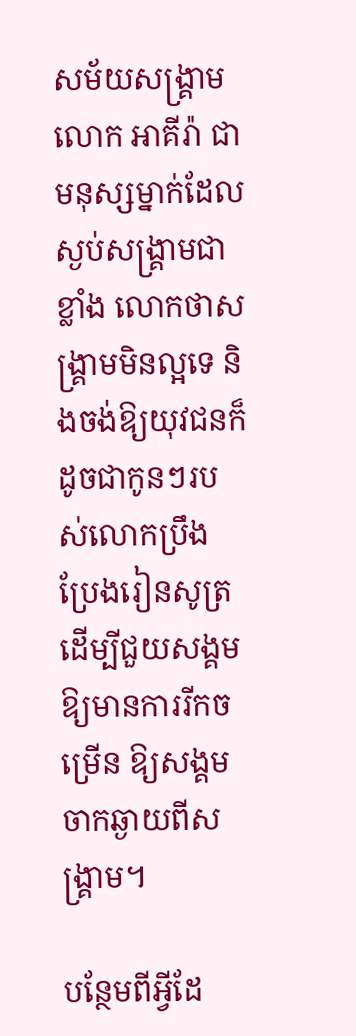សម័យសង្គ្រាម លោក អាគីរ៉ា ជាមនុស្សម្នាក់ដែលស្ងប់សង្គ្រាមជាខ្លាំង លោកថាសង្គ្រាមមិនល្អទេ និងចង់ឱ្យយុវជនក៏ដូចជាកូនៗរបស់លោកប្រឹងប្រែងរៀនសូត្រ ដើម្បីជួយសង្គមឱ្យមានការរីកចម្រើន ឱ្យសង្គមចាកឆ្ងាយពីសង្គ្រាម។

បន្ថែមពីអ្វីដែ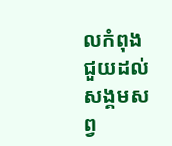លកំពុងជួយដល់សង្គមសព្វ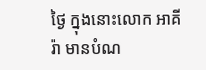ថ្ងៃ ក្នុងនោះលោក អាគីរ៉ា មានបំណ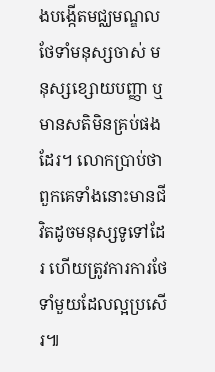ងបង្កើតមជ្ឈមណ្ឌលថែទាំមនុស្សចាស់ មនុស្សខ្សោយបញ្ញា ឬមានសតិមិនគ្រប់ផងដែរ។ លោកប្រាប់ថា ពួកគេទាំងនោះមានជីវិតដូចមនុស្សទូទៅដែរ ហើយត្រូវការការថែទាំមួយដែលល្អប្រសើរ៕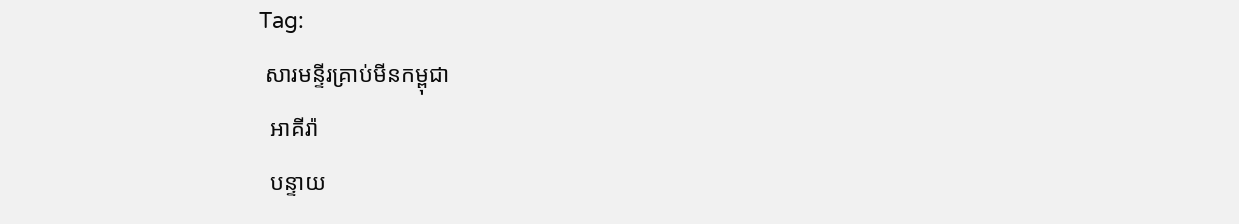Tag:
 សារមន្ទីរគ្រាប់មីនកម្ពុជា
  អាគីរ៉ា
  បន្ទាយ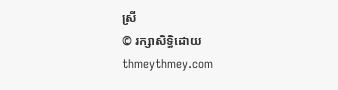ស្រី
© រក្សាសិទ្ធិដោយ thmeythmey.com